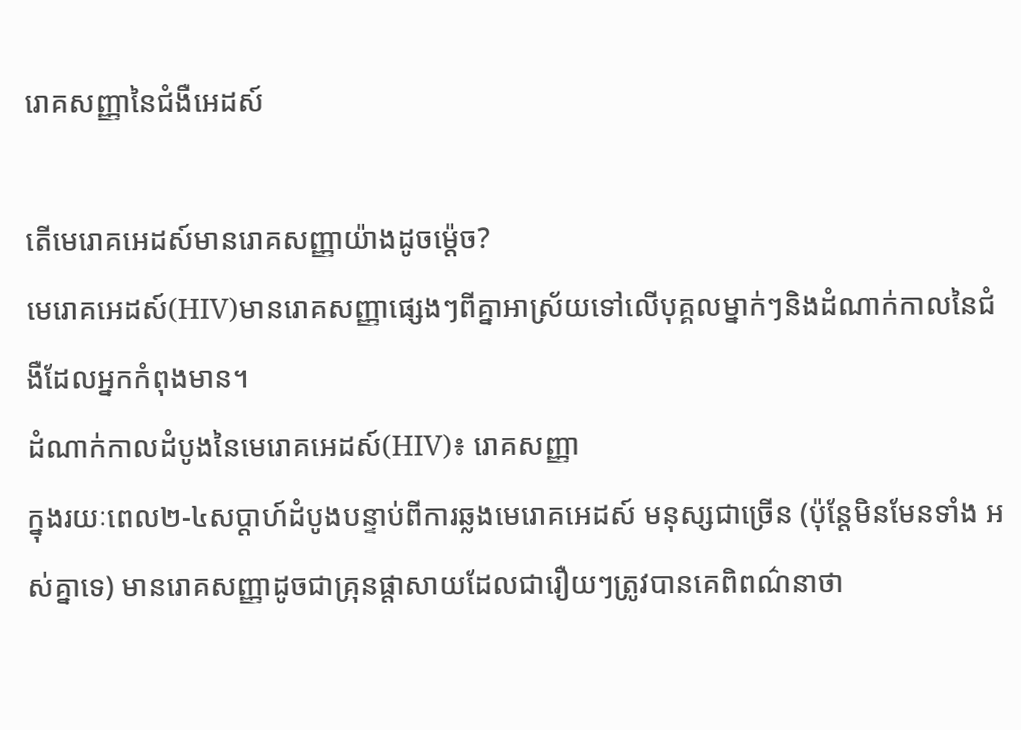រោគសញ្ញានៃជំងឺអេដស៍

តើមេរោគអេដស៍មានរោគសញ្ញាយ៉ាងដូចម៉េ្តច?
មេរោគអេដស៍(HIV)មានរោគសញ្ញាផ្សេងៗពីគ្នាអាស្រ័យទៅលើបុគ្គលម្នាក់ៗនិងដំណាក់កាលនៃជំងឺដែលអ្នកកំពុងមាន។
ដំណាក់កាលដំបូងនៃមេរោគអេដស៍(HIV)៖ រោគសញ្ញា
ក្នុងរយៈពេល២-៤សប្តាហ៍ដំបូងបន្ទាប់ពីការឆ្លងមេរោគអេដស៍ មនុស្សជាច្រើន (ប៉ុន្តែមិនមែនទាំង អស់គ្នាទេ) មានរោគសញ្ញាដូចជាគ្រុនផ្តាសាយដែលជារឿយៗត្រូវបានគេពិពណ៌នាថា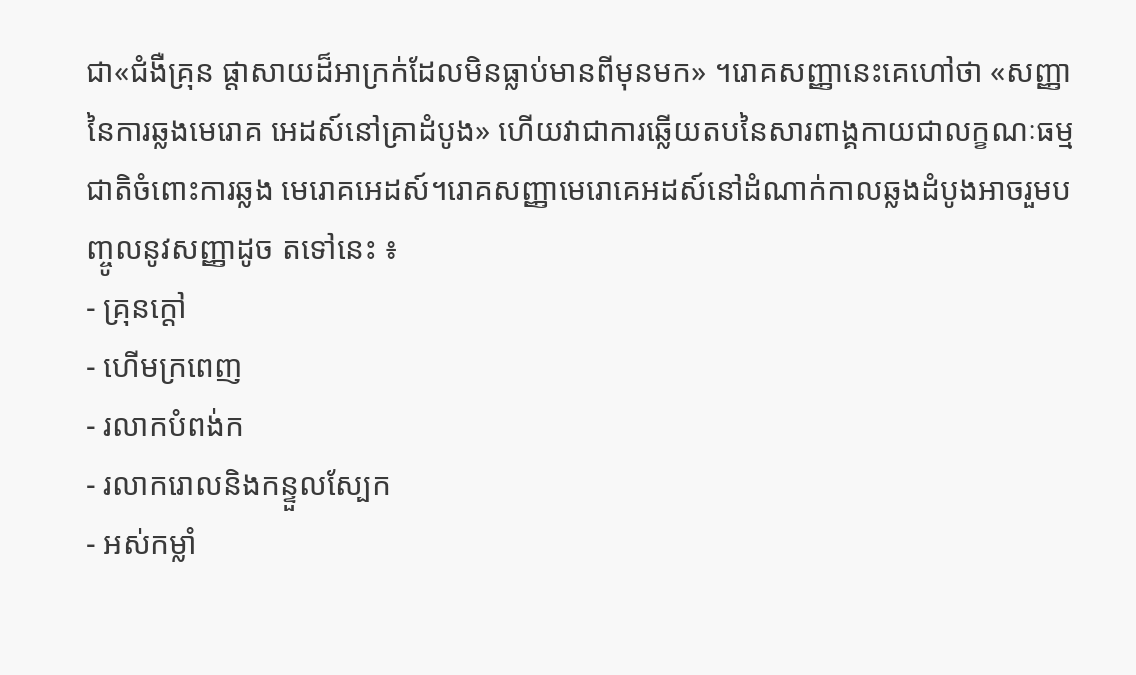ជា«ជំងឺគ្រុន ផ្តាសាយដ៏អាក្រក់ដែលមិនធ្លាប់មានពីមុនមក» ។រោគសញ្ញានេះគេហៅថា «សញ្ញានៃការឆ្លងមេរោគ អេដស៍នៅគ្រាដំបូង» ហើយវាជាការឆ្លើយតបនៃសារពាង្គកាយជាលក្ខណៈធម្មជាតិចំពោះការឆ្លង មេរោគអេដស៍។រោគសញ្ញាមេរោគេអដស៍នៅដំណាក់កាលឆ្លងដំបូងអាចរួមបញ្ចូលនូវសញ្ញាដូច តទៅនេះ ៖
- គ្រុនក្តៅ
- ហើមក្រពេញ
- រលាកបំពង់ក
- រលាករោលនិងកន្ទួលស្បែក
- អស់កម្លាំ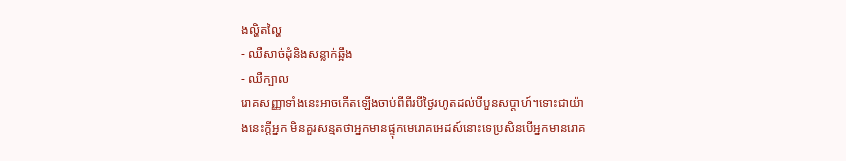ងល្ហិតល្ហៃ
- ឈឺសាច់ដុំនិងសន្លាក់ឆ្អឹង
- ឈឺក្បាល
រោគសញ្ញាទាំងនេះអាចកើតឡើងចាប់ពីពីរបីថ្ងៃរហូតដល់បីបួនសប្តាហ៍។ទោះជាយ៉ាងនេះក្តីអ្នក មិនគួរសន្មតថាអ្នកមានផ្ទុកមេរោគអេដស៍នោះទេប្រសិនបើអ្នកមានរោគ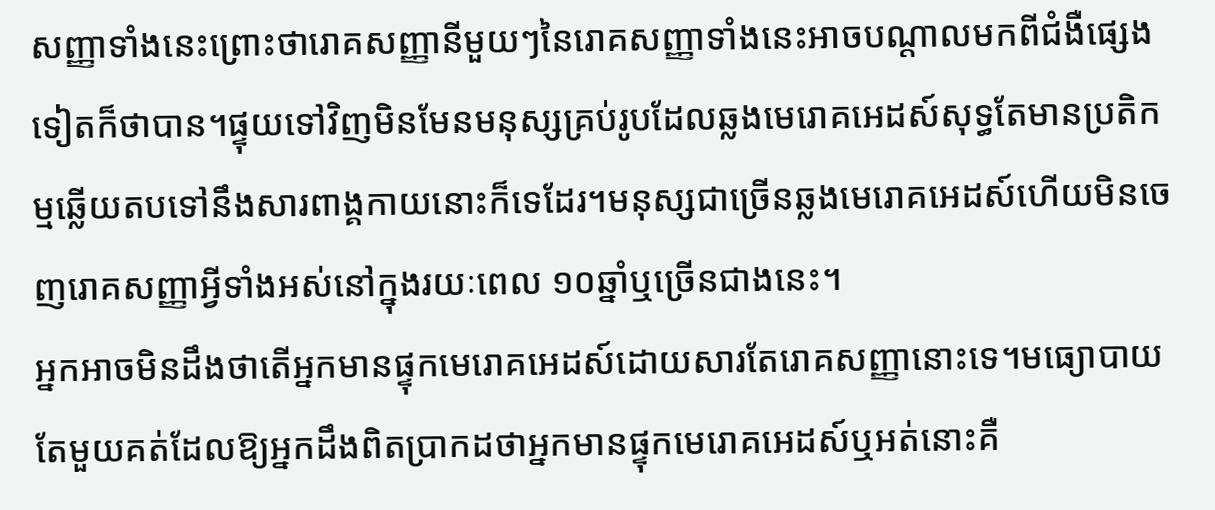សញ្ញាទាំងនេះព្រោះថារោគសញ្ញានីមួយៗនៃរោគសញ្ញាទាំងនេះអាចបណ្តាលមកពីជំងឺផ្សេងទៀតក៏ថាបាន។ផ្ទុយទៅវិញមិនមែនមនុស្សគ្រប់រូបដែលឆ្លងមេរោគអេដស៍សុទ្ធតែមានប្រតិកម្មឆ្លើយតបទៅនឹងសារពាង្គកាយនោះក៏ទេដែរ។មនុស្សជាច្រើនឆ្លងមេរោគអេដស៍ហើយមិនចេញរោគសញ្ញាអ្វីទាំងអស់នៅក្នុងរយៈពេល ១០ឆ្នាំឬច្រើនជាងនេះ។
អ្នកអាចមិនដឹងថាតើអ្នកមានផ្ទុកមេរោគអេដស៍ដោយសារតែរោគសញ្ញានោះទេ។មធ្យោបាយតែមួយគត់ដែលឱ្យអ្នកដឹងពិតប្រាកដថាអ្នកមានផ្ទុកមេរោគអេដស៍ឬអត់នោះគឺ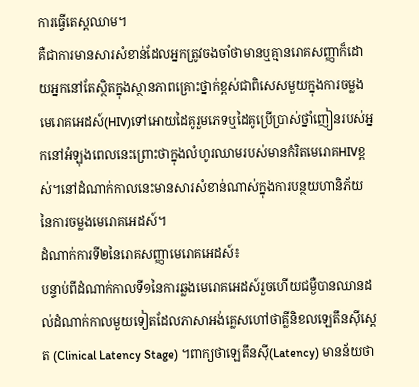ការធ្វើតេស្តឈាម។
គឺជាការមានសារសំខាន់ដែលអ្នកត្រូវចងចាំថាមានឬគ្មានរោគសញ្ញាក៏ដោយអ្នកនៅតែស្ថិតក្នុងស្ថានភាពគ្រោះថ្នាក់ខ្ពស់ជាពិសេសមួយក្នុងការចម្លងមេរោគអេដស៍(HIV)ទៅអោយដៃគូរួមភេទឬដៃគូប្រើប្រាស់ថ្នាំញៀនរបស់អ្នកនៅអំឡុងពេលនេះព្រោះថាក្នុងលំហូរឈាមរបស់មានកំរិតមេរោគHIVខ្ពស់។នៅដំណាក់កាលនេះមានសារសំខាន់ណាស់ក្នុងការបន្ថយហានិភ័យនៃការចម្លងមេរោគអេដស៍។
ដំណាក់ការទី២នៃរោគសញ្ញាមេរោគអេដស៍៖
បន្ទាប់ពីដំណាក់កាលទី១នៃការឆ្លងមេរោគអេដស៍រួចហើយជម្ងឺបានឈានដល់ដំណាក់កាលមួយទៀតដែលភាសាអង់គ្លេសហៅថាគ្លីនិខលឡេតឹនស៊ីស្តេត (Clinical Latency Stage) ។ពាក្យថាឡេតឹនស៊ី(Latency) មានន័យថា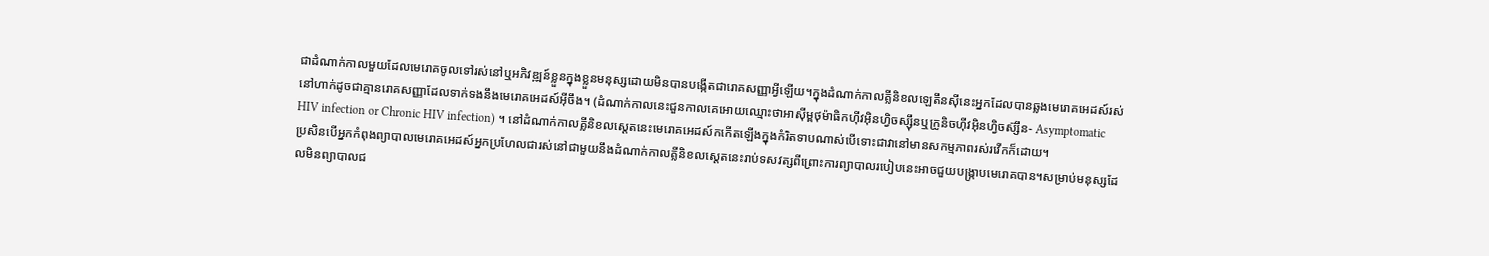ជាដំណាក់កាលមួយដែលមេរោគចូលទៅរស់នៅឬអភិវឌ្ឍន៍ខ្លួនក្នុងខ្លួនមនុស្សដោយមិនបានបង្កើតជារោគសញ្ញាអ្វីឡើយ។ក្នុងដំណាក់កាលគ្លីនិខលឡេតឹនស៊ីនេះអ្នកដែលបានឆ្លងមេរោគអេដស៍រស់នៅហាក់ដូចជាគ្មានរោគសញ្ញាដែលទាក់ទងនឹងមេរោគអេដស៍អ៊ីចឹង។ (ដំណាក់កាលនេះជួនកាលគេអោយឈ្មោះថាអាស៊ីម្ពថុម៉ាធិកហ៊ីវអ៊ិនហ្វិចស្ស៊ឹនឬក្រូនិចហ៊ីវអ៊ិនហ្វិចស៊្សឹន- Asymptomatic HIV infection or Chronic HIV infection) ។ នៅដំណាក់កាលគ្លីនិខលស្តេតនេះមេរោគអេដស៍កកើតឡើងក្នុងកំរិតទាបណាស់បើទោះជាវានៅមានសកម្មភាពរស់រវើកក៏ដោយ។
ប្រសិនបើអ្នកកំពុងព្យាបាលមេរោគអេដស៍អ្នកប្រហែលជារស់នៅជាមួយនឹងដំណាក់កាលគ្លីនិខលស្តេតនេះរាប់ទសវត្សពីព្រោះការព្យាបាលរបៀបនេះអាចជួយបង្រ្កាបមេរោគបាន។សម្រាប់មនុស្សដែលមិនព្យាបាលជ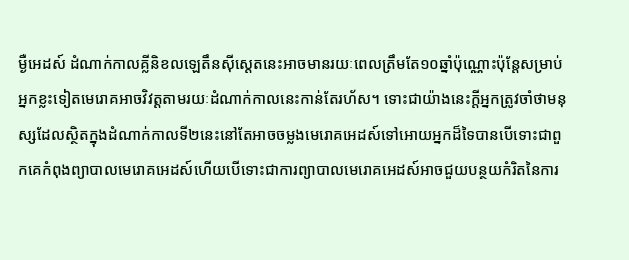ម្ងឺអេដស៍ ដំណាក់កាលគ្លីនិខលឡេតឹនស៊ីស្តេតនេះអាចមានរយៈពេលត្រឹមតែ១០ឆ្នាំប៉ុណ្ណោះប៉ុន្តែសម្រាប់អ្នកខ្លះទៀតមេរោគអាចវិវត្តតាមរយៈដំណាក់កាលនេះកាន់តែរហ័ស។ ទោះជាយ៉ាងនេះក្តីអ្នកត្រូវចាំថាមនុស្សដែលស្ថិតក្នុងដំណាក់កាលទី២នេះនៅតែអាចចម្លងមេរោគអេដស៍ទៅអោយអ្នកដ៏ទៃបានបើទោះជាពួកគេកំពុងព្យាបាលមេរោគអេដស៍ហើយបើទោះជាការព្យាបាលមេរោគអេដស៍អាចជួយបន្ថយកំរិតនៃការ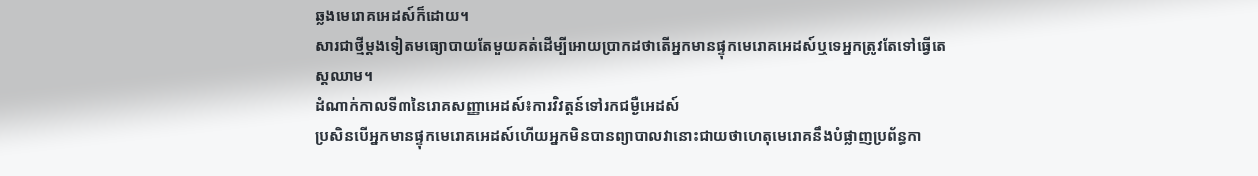ឆ្លងមេរោគអេដស៍ក៏ដោយ។
សារជាថ្មីម្តងទៀតមធ្យោបាយតែមួយគត់ដើម្បីអោយប្រាកដថាតើអ្នកមានផ្ទុកមេរោគអេដស៍ឬទេអ្នកត្រូវតែទៅធ្វើតេស្តឈាម។
ដំណាក់កាលទី៣នៃរោគសញ្ញាអេដស៍៖ការវិវត្តន៍ទៅរកជម្ងឺអេដស៍
ប្រសិនបើអ្នកមានផ្ទុកមេរោគអេដស៍ហើយអ្នកមិនបានព្យាបាលវានោះជាយថាហេតុមេរោគនឹងបំផ្លាញប្រព័ន្ធកា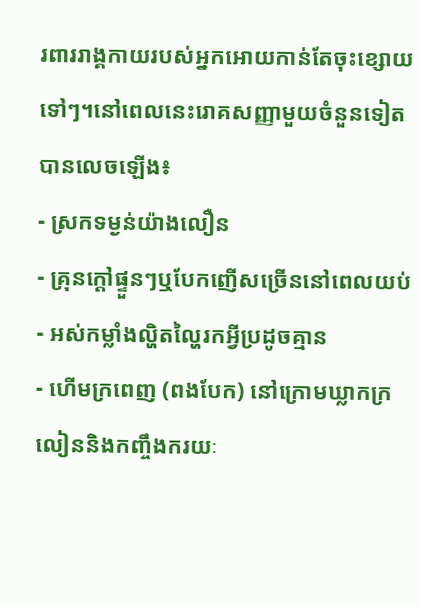រពាររាង្គកាយរបស់អ្នកអោយកាន់តែចុះខ្សោយទៅៗ។នៅពេលនេះរោគសញ្ញាមួយចំនួនទៀតបានលេចឡើង៖
- ស្រកទម្ងន់យ៉ាងលឿន
- គ្រុនក្តៅផ្ទួនៗឬបែកញើសច្រើននៅពេលយប់
- អស់កម្លាំងល្ហិតល្ហៃរកអ្វីប្រដូចគ្មាន
- ហើមក្រពេញ (ពងបែក) នៅក្រោមឃ្លាកក្រលៀននិងកញ្ចឹងករយៈ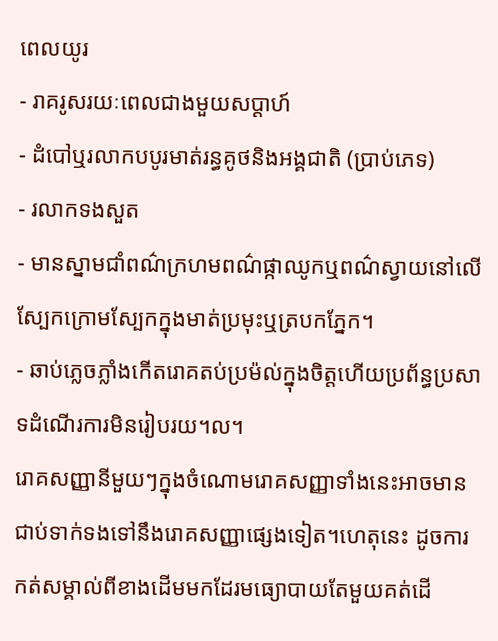ពេលយូរ
- រាគរូសរយៈពេលជាងមួយសប្តាហ៍
- ដំបៅឬរលាកបបូរមាត់រន្ធគូថនិងអង្គជាតិ (ប្រាប់ភេទ)
- រលាកទងសួត
- មានស្នាមជាំពណ៌ក្រហមពណ៌ផ្កាឈូកឬពណ៌ស្វាយនៅលើស្បែកក្រោមស្បែកក្នុងមាត់ប្រមុះឬត្របកភ្នែក។
- ឆាប់ភ្លេចភ្លាំងកើតរោគតប់ប្រម៉ល់ក្នុងចិត្តហើយប្រព័ន្ធប្រសាទដំណើរការមិនរៀបរយ។ល។
រោគសញ្ញានីមួយៗក្នុងចំណោមរោគសញ្ញាទាំងនេះអាចមានជាប់ទាក់ទងទៅនឹងរោគសញ្ញាផ្សេងទៀត។ហេតុនេះ ដូចការកត់សម្គាល់ពីខាងដើមមកដែរមធ្យោបាយតែមួយគត់ដើ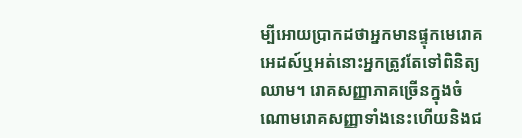ម្បីអោយប្រាកដថាអ្នកមានផ្ទុកមេរោគអេដស៍ឬអត់នោះអ្នកត្រូវតែទៅពិនិត្យឈាម។ រោគសញ្ញាភាគច្រើនក្នុងចំណោមរោគសញ្ញាទាំងនេះហើយនិងជ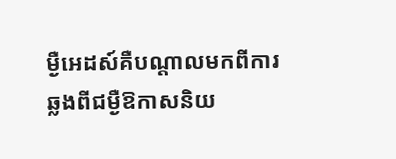ម្ងឺអេដស៍គឺបណ្តាលមកពីការឆ្លងពីជម្ងឺឱកាសនិយ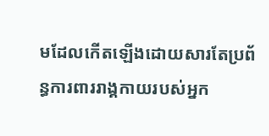មដែលកើតឡើងដោយសារតែប្រព័ន្ធការពាររាង្គកាយរបស់អ្នក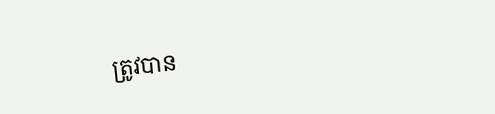ត្រូវបាន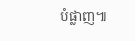បំផ្លាញ៕